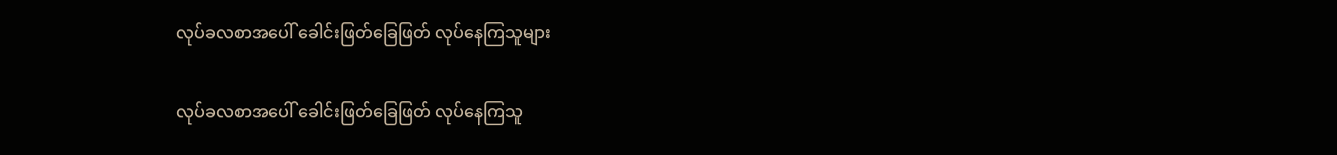လုပ်ခလစာအပေါ် ခေါင်းဖြတ်ခြေဖြတ် လုပ်နေကြသူများ

လုပ်ခလစာအပေါ် ခေါင်းဖြတ်ခြေဖြတ် လုပ်နေကြသူ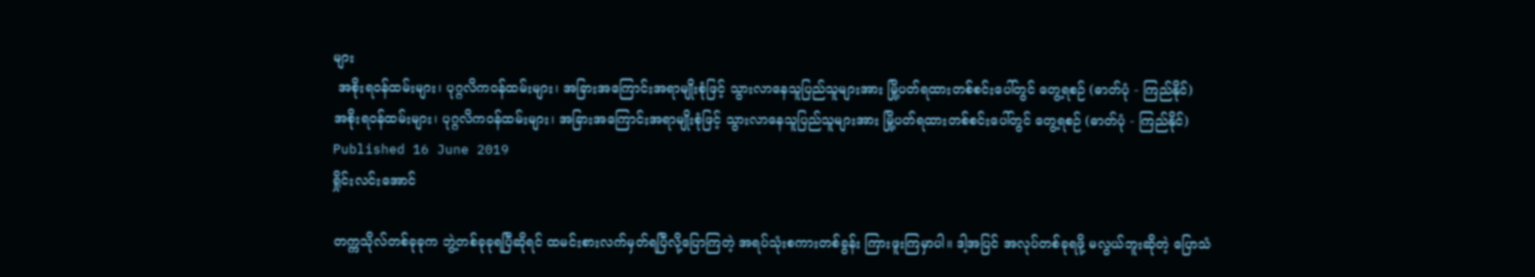များ
 အစိုးရဝန်ထမ်းများ၊ ပုဂ္ဂလိကဝန်ထမ်းများ၊ အခြားအကြောင်းအရာမျိုးစုံဖြင့် သွားလာနေသူပြည်သူများအား မြို့ပတ်ရထားတစ်စင်းပေါ်တွင် တွေ့ရစဉ် (ဓာတ်ပုံ - ကြည်နိုင်)
အစိုးရဝန်ထမ်းများ၊ ပုဂ္ဂလိကဝန်ထမ်းများ၊ အခြားအကြောင်းအရာမျိုးစုံဖြင့် သွားလာနေသူပြည်သူများအား မြို့ပတ်ရထားတစ်စင်းပေါ်တွင် တွေ့ရစဉ် (ဓာတ်ပုံ - ကြည်နိုင်)
Published 16 June 2019
ရှိုင်းလင်းအောင်

တက္ကသိုလ်တစ်ခုခုက ဘွဲ့တစ်ခုခုရပြီဆိုရင် ထမင်းစားလက်မှတ်ရပြီလို့ပြောကြတဲ့ အရပ်သုံးစကားတစ်ခွန်း ကြားဖူးကြမှာပါ။ ဒါ့အပြင် အလုပ်တစ်ခုရဖို့ မလွယ်ဘူးဆိုတဲ့ ပြောသံ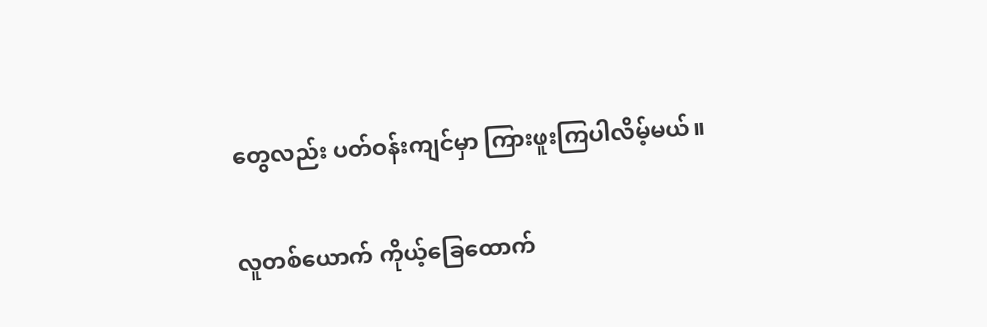တွေလည်း ပတ်ဝန်းကျင်မှာ ကြားဖူးကြပါလိမ့်မယ်။

လူတစ်ယောက် ကိုယ့်ခြေထောက်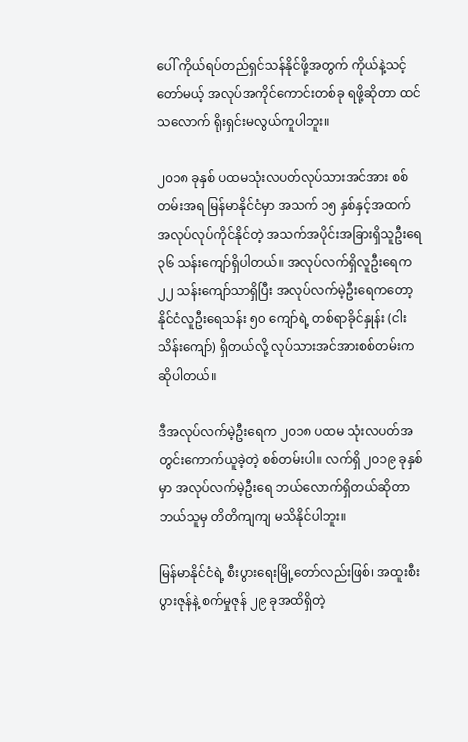ပေါ် ကိုယ်ရပ်တည်ရှင်သန်နိုင်ဖို့အတွက် ကိုယ်နဲ့သင့်တော်မယ့် အလုပ်အကိုင်ကောင်းတစ်ခု ရဖို့ဆိုတာ ထင်သလောက် ရိုးရှင်းမလွယ်ကူပါဘူး။

၂၀၁၈ ခုနှစ် ပထမသုံးလပတ်လုပ်သားအင်အား စစ်တမ်းအရ မြန်မာနိုင်ငံမှာ အသက် ၁၅ နှစ်နှင့်အထက် အလုပ်လုပ်ကိုင်နိုင်တဲ့ အသက်အပိုင်းအခြားရှိသူဦးရေ ၃၆ သန်းကျော်ရှိပါတယ်။ အလုပ်လက်ရှိလူဦးရေက ၂၂ သန်းကျော်သာရှိပြီး အလုပ်လက်မဲ့ဦးရေကတော့ နိုင်ငံလူဦးရေသန်း ၅၀ ကျော်ရဲ့ တစ်ရာခိုင်နှုန်း (ငါးသိန်းကျော်) ရှိတယ်လို့ လုပ်သားအင်အားစစ်တမ်းက ဆိုပါတယ်။

ဒီအလုပ်လက်မဲ့ဦးရေက ၂၀၁၈ ပထမ သုံးလပတ်အတွင်းကောက်ယူခဲ့တဲ့ စစ်တမ်းပါ။ လက်ရှိ ၂၀၁၉ ခုနှစ်မှာ အလုပ်လက်မဲ့ဦးရေ ဘယ်လောက်ရှိတယ်ဆိုတာ ဘယ်သူမှ တိတိကျကျ မသိနိုင်ပါဘူး။

မြန်မာနိုင်ငံရဲ့ စီးပွားရေးမြို့တော်လည်းဖြစ်၊ အထူးစီးပွားဇုန်နဲ့ စက်မှုဇုန် ၂၉ ခုအထိရှိတဲ့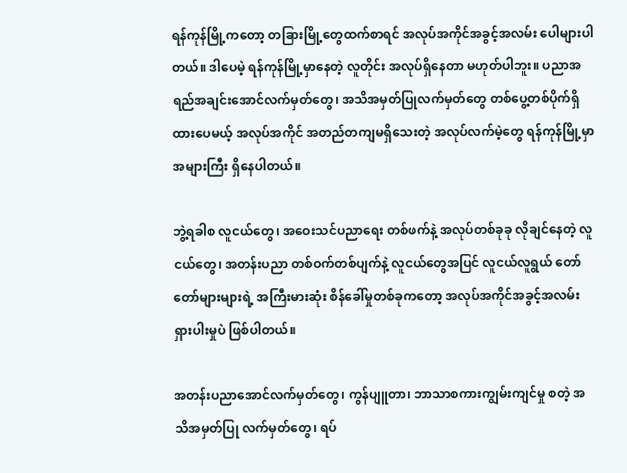ရန်ကုန်မြို့ကတော့ တခြားမြို့တွေထက်စာရင် အလုပ်အကိုင်အခွင့်အလမ်း ပေါများပါတယ်။ ဒါပေမဲ့ ရန်ကုန်မြို့မှာနေတဲ့ လူတိုင်း အလုပ်ရှိနေတာ မဟုတ်ပါဘူး။ ပညာအရည်အချင်းအောင်လက်မှတ်တွေ၊ အသိအမှတ်ပြုလက်မှတ်တွေ တစ်ပွေ့တစ်ပိုက်ရှိထားပေမယ့် အလုပ်အကိုင် အတည်တကျမရှိသေးတဲ့ အလုပ်လက်မဲ့တွေ ရန်ကုန်မြို့မှာ အများကြီး ရှိနေပါတယ်။

ဘွဲ့ရခါစ လူငယ်တွေ၊ အဝေးသင်ပညာရေး တစ်ဖက်နဲ့ အလုပ်တစ်ခုခု လိုချင်နေတဲ့ လူငယ်တွေ၊ အတန်းပညာ တစ်ဝက်တစ်ပျက်နဲ့ လူငယ်တွေအပြင် လူငယ်လူရွယ် တော်တော်များများရဲ့ အကြီးမားဆုံး စိန်ခေါ်မှုတစ်ခုကတော့ အလုပ်အကိုင်အခွင့်အလမ်း ရှားပါးမှုပဲ ဖြစ်ပါတယ်။

အတန်းပညာအောင်လက်မှတ်တွေ၊ ကွန်ပျူတာ၊ ဘာသာစကားကျွမ်းကျင်မှု စတဲ့ အသိအမှတ်ပြု လက်မှတ်တွေ၊ ရပ်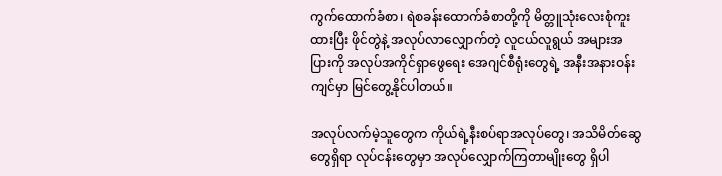ကွက်ထောက်ခံစာ၊ ရဲစခန်းထောက်ခံစာတို့ကို မိတ္တူသုံးလေးစုံကူးထားပြီး ဖိုင်တွဲနဲ့ အလုပ်လာလျှောက်တဲ့ လူငယ်လူရွယ် အများအပြားကို အလုပ်အကိုင်ရှာဖွေရေး အေဂျင်စီရုံးတွေရဲ့ အနီးအနားဝန်းကျင်မှာ မြင်တွေ့နိုင်ပါတယ်။

အလုပ်လက်မဲ့သူတွေက ကိုယ်ရဲ့နီးစပ်ရာအလုပ်တွေ၊ အသိမိတ်ဆွေတွေရှိရာ လုပ်ငန်းတွေမှာ အလုပ်လျှောက်ကြတာမျိုးတွေ ရှိပါ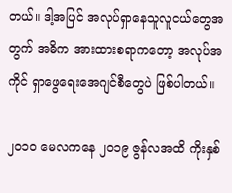တယ်။ ဒါ့အပြင် အလုပ်ရှာနေသူလူငယ်တွေအတွက် အဓိက အားထားစရာကတော့ အလုပ်အကိုင် ရှာဖွေရေးအေဂျင်စီတွေပဲ ဖြစ်ပါတယ်။

၂၀၁၀ မေလကနေ ၂၀၁၉ ဇွန်လအထိ ကိုးနှစ်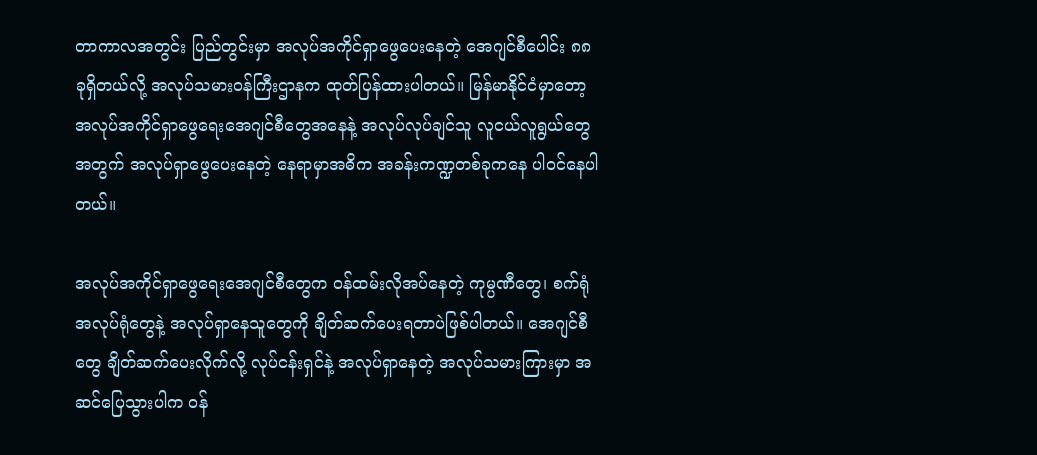တာကာလအတွင်း ပြည်တွင်းမှာ အလုပ်အကိုင်ရှာဖွေပေးနေတဲ့ အေဂျင်စီပေါင်း ၈၈ ခုရှိတယ်လို့ အလုပ်သမားဝန်ကြီးဌာနက ထုတ်ပြန်ထားပါတယ်။ မြန်မာနိုင်ငံမှာတော့ အလုပ်အကိုင်ရှာဖွေရေးအေဂျင်စီတွေအနေနဲ့ အလုပ်လုပ်ချင်သူ လူငယ်လူရွယ်တွေအတွက် အလုပ်ရှာဖွေပေးနေတဲ့ နေရာမှာအဓိက အခန်းကဏ္ဍတစ်ခုကနေ ပါဝင်နေပါတယ်။

အလုပ်အကိုင်ရှာဖွေရေးအေဂျင်စီတွေက ဝန်ထမ်းလိုအပ်နေတဲ့ ကုမ္ပဏီတွေ၊ စက်ရုံအလုပ်ရုံတွေနဲ့ အလုပ်ရှာနေသူတွေကို ချိတ်ဆက်ပေးရတာပဲဖြစ်ပါတယ်။ အေဂျင်စီတွေ ချိတ်ဆက်ပေးလိုက်လို့ လုပ်ငန်းရှင်နဲ့ အလုပ်ရှာနေတဲ့ အလုပ်သမားကြားမှာ အဆင်ပြေသွားပါက ဝန်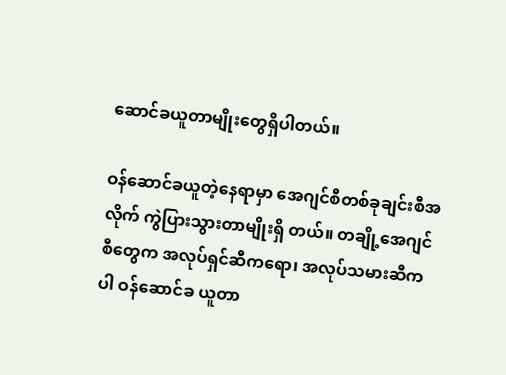ဆောင်ခယူတာမျိုးတွေရှိပါတယ်။

ဝန်ဆောင်ခယူတဲ့နေရာမှာ အေဂျင်စီတစ်ခုချင်းစီအလိုက် ကွဲပြားသွားတာမျိုးရှိ တယ်။ တချို့အေဂျင်စီတွေက အလုပ်ရှင်ဆီကရော၊ အလုပ်သမားဆီကပါ ဝန်ဆောင်ခ ယူတာ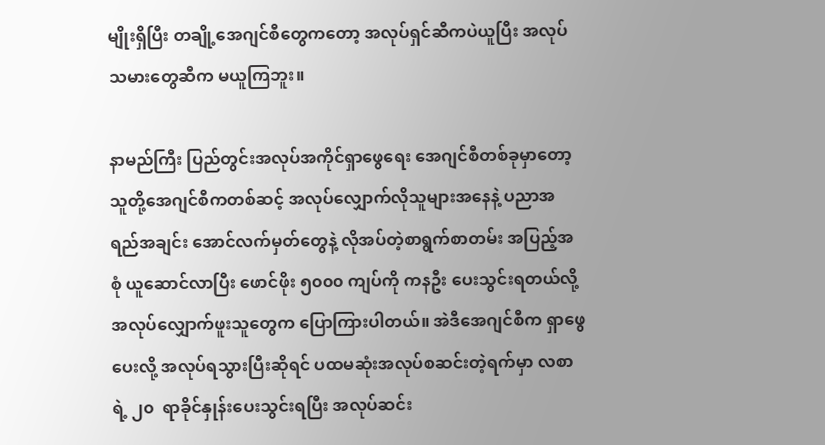မျိုးရှိပြီး တချို့အေဂျင်စီတွေကတော့ အလုပ်ရှင်ဆီကပဲယူပြီး အလုပ်သမားတွေဆီက မယူကြဘူး။

နာမည်ကြီး ပြည်တွင်းအလုပ်အကိုင်ရှာဖွေရေး အေဂျင်စီတစ်ခုမှာတော့ သူတို့အေဂျင်စီကတစ်ဆင့် အလုပ်လျှောက်လိုသူများအနေနဲ့ ပညာအရည်အချင်း အောင်လက်မှတ်တွေနဲ့ လိုအပ်တဲ့စာရွက်စာတမ်း အပြည့်အစုံ ယူဆောင်လာပြီး ဖောင်ဖိုး ၅၀၀၀ ကျပ်ကို ကနဦး ပေးသွင်းရတယ်လို့ အလုပ်လျှောက်ဖူးသူတွေက ပြောကြားပါတယ်။ အဲဒီအေဂျင်စီက ရှာဖွေပေးလို့ အလုပ်ရသွားပြီးဆိုရင် ပထမဆုံးအလုပ်စဆင်းတဲ့ရက်မှာ လစာရဲ့ ၂၀  ရာခိုင်နှုန်းပေးသွင်းရပြီး အလုပ်ဆင်း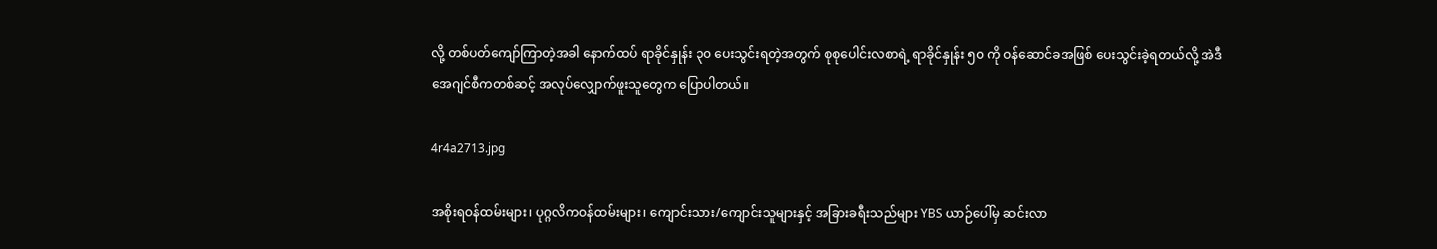လို့ တစ်ပတ်ကျော်ကြာတဲ့အခါ နောက်ထပ် ရာခိုင်နှုန်း ၃၀ ပေးသွင်းရတဲ့အတွက် စုစုပေါင်းလစာရဲ့ ရာခိုင်နှုန်း ၅၀ ကို ဝန်ဆောင်ခအဖြစ် ပေးသွင်းခဲ့ရတယ်လို့ အဲဒီအေဂျင်စီကတစ်ဆင့် အလုပ်လျှောက်ဖူးသူတွေက ပြောပါတယ်။

4r4a2713.jpg

အစိုးရဝန်ထမ်းများ၊ ပုဂ္ဂလိကဝန်ထမ်းများ၊ ကျောင်းသား/ကျောင်းသူများနှင့် အခြားခရီးသည်များ YBS ယာဉ်ပေါ်မှ ဆင်းလာ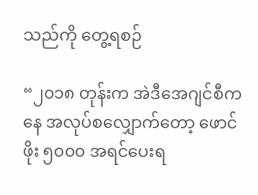သည်ကို တွေ့ရစဉ်

“၂၀၁၈ တုန်းက အဲဒီအေဂျင်စီကနေ အလုပ်စလျှောက်တော့ ဖောင်ဖိုး ၅၀၀၀ အရင်ပေးရ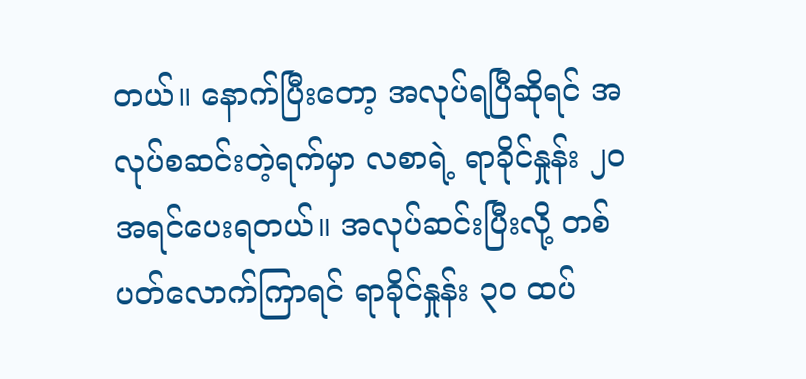တယ်။ နောက်ပြီးတော့ အလုပ်ရပြီဆိုရင် အလုပ်စဆင်းတဲ့ရက်မှာ လစာရဲ့ ရာခိုင်နှုန်း ၂၀ အရင်ပေးရတယ်။ အလုပ်ဆင်းပြီးလို့ တစ်ပတ်လောက်ကြာရင် ရာခိုင်နှုန်း ၃၀ ထပ်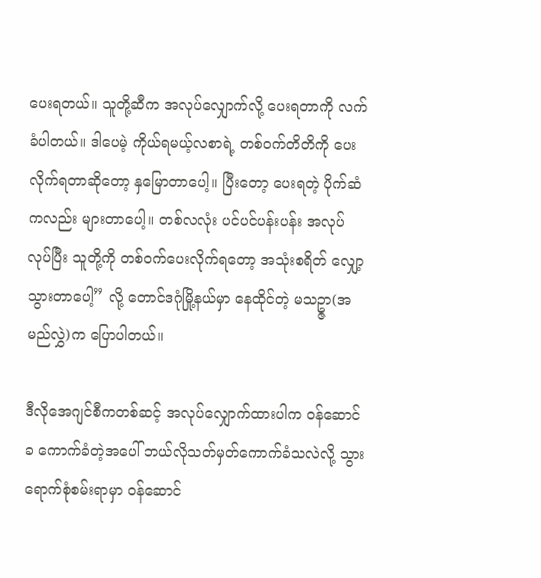ပေးရတယ်။ သူတို့ဆီက အလုပ်လျှောက်လို့ ပေးရတာကို လက်ခံပါတယ်။ ဒါပေမဲ့ ကိုယ်ရမယ့်လစာရဲ့ တစ်ဝက်တိတိကို ပေးလိုက်ရတာဆိုတော့ နှမြောတာပေါ့။ ပြီးတော့ ပေးရတဲ့ ပိုက်ဆံကလည်း များတာပေါ့။ တစ်လလုံး ပင်ပင်ပန်းပန်း အလုပ်လုပ်ပြီး သူတို့ကို တစ်ဝက်ပေးလိုက်ရတော့ အသုံးစရိတ် လျှော့သွားတာပေါ့” လို့ တောင်ဒဂုံမြို့နယ်မှာ နေထိုင်တဲ့ မသဥ္ဇာ(အမည်လွှဲ)က ပြောပါတယ်။

ဒီလိုအေဂျင်စီကတစ်ဆင့် အလုပ်လျှောက်ထားပါက ဝန်ဆောင်ခ ကောက်ခံတဲ့အပေါ် ဘယ်လိုသတ်မှတ်ကောက်ခံသလဲလို့ သွားရောက်စုံစမ်းရာမှာ ဝန်ဆောင်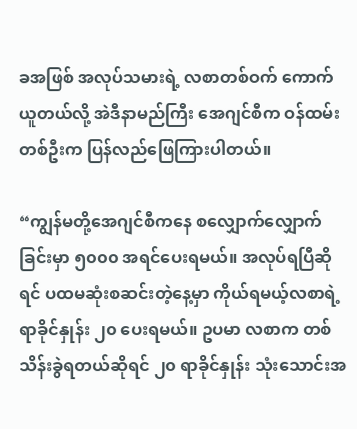ခအဖြစ် အလုပ်သမားရဲ့ လစာတစ်ဝက် ကောက်ယူတယ်လို့ အဲဒီနာမည်ကြီး အေဂျင်စီက ဝန်ထမ်းတစ်ဦးက ပြန်လည်ဖြေကြားပါတယ်။

“ကျွန်မတို့အေဂျင်စီကနေ စလျှောက်လျှောက်ခြင်းမှာ ၅၀၀၀ အရင်ပေးရမယ်။ အလုပ်ရပြီဆိုရင် ပထမဆုံးစဆင်းတဲ့နေ့မှာ ကိုယ်ရမယ့်လစာရဲ့ ရာခိုင်နှုန်း ၂၀ ပေးရမယ်။ ဥပမာ လစာက တစ်သိန်းခွဲရတယ်ဆိုရင် ၂၀ ရာခိုင်နှုန်း သုံးသောင်းအ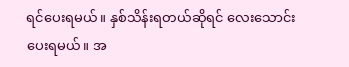ရင်ပေးရမယ်။ နှစ်သိန်းရတယ်ဆိုရင် လေးသောင်းပေးရမယ်။ အ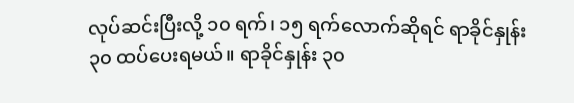လုပ်ဆင်းပြီးလို့ ၁၀ ရက်၊ ၁၅ ရက်လောက်ဆိုရင် ရာခိုင်နှုန်း ၃၀ ထပ်ပေးရမယ်။ ရာခိုင်နှုန်း ၃၀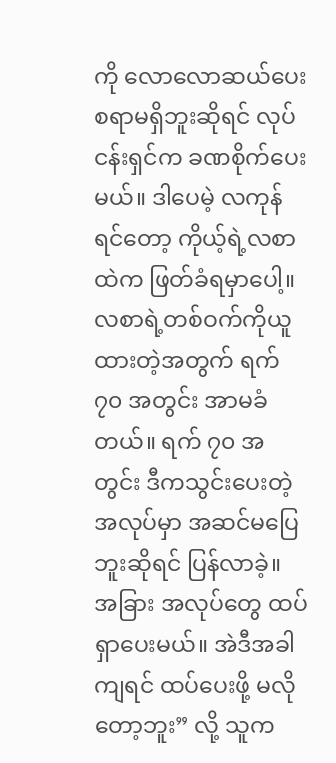ကို လောလောဆယ်ပေးစရာမရှိဘူးဆိုရင် လုပ်ငန်းရှင်က ခဏစိုက်ပေးမယ်။ ဒါပေမဲ့ လကုန်ရင်တော့ ကိုယ့်ရဲ့လစာထဲက ဖြတ်ခံရမှာပေါ့။ လစာရဲ့တစ်ဝက်ကိုယူထားတဲ့အတွက် ရက် ၇၀ အတွင်း အာမခံတယ်။ ရက် ၇၀ အတွင်း ဒီကသွင်းပေးတဲ့ အလုပ်မှာ အဆင်မပြေဘူးဆိုရင် ပြန်လာခဲ့။ အခြား အလုပ်တွေ ထပ်ရှာပေးမယ်။ အဲဒီအခါကျရင် ထပ်ပေးဖို့ မလိုတော့ဘူး” လို့ သူက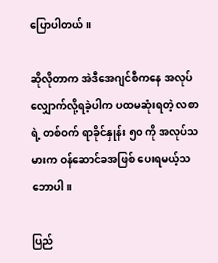ပြောပါတယ်။

ဆိုလိုတာက အဲဒီအေဂျင်စီကနေ အလုပ်လျှောက်လို့ရခဲ့ပါက ပထမဆုံးရတဲ့ လစာရဲ့ တစ်ဝက် ရာခိုင်နှုန်း ၅၀ ကို အလုပ်သမားက ဝန်ဆောင်ခအဖြစ် ပေးရမယ့်သဘောပါ။

ပြည်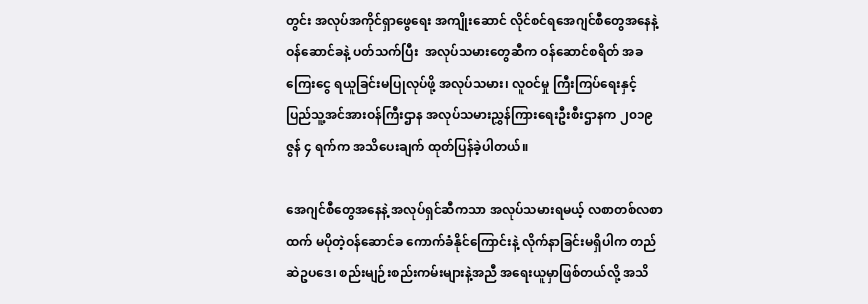တွင်း အလုပ်အကိုင်ရှာဖွေရေး အကျိုးဆောင် လိုင်စင်ရအေဂျင်စီတွေအနေနဲ့ ဝန်ဆောင်ခနဲ့ ပတ်သက်ပြီး  အလုပ်သမားတွေဆီက ဝန်ဆောင်စရိတ် အခကြေးငွေ ရယူခြင်းမပြုလုပ်ဖို့ အလုပ်သမား၊ လူဝင်မှု ကြီးကြပ်ရေးနှင့် ပြည်သူ့အင်အားဝန်ကြီးဌာန အလုပ်သမားညွှန်ကြားရေးဦးစီးဌာနက ၂၀၁၉  ဇွန် ၄ ရက်က အသိပေးချက် ထုတ်ပြန်ခဲ့ပါတယ်။

အေဂျင်စီတွေအနေနဲ့ အလုပ်ရှင်ဆီကသာ အလုပ်သမားရမယ့် လစာတစ်လစာထက် မပိုတဲ့ဝန်ဆောင်ခ ကောက်ခံနိုင်ကြောင်းနဲ့ လိုက်နာခြင်းမရှိပါက တည်ဆဲဥပဒေ၊ စည်းမျဉ်းစည်းကမ်းများနဲ့အညီ အရေးယူမှာဖြစ်တယ်လို့ အသိ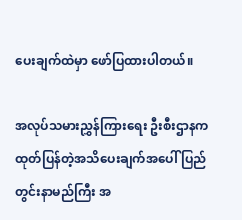ပေးချက်ထဲမှာ ဖော်ပြထားပါတယ်။

အလုပ်သမားညွှန်ကြားရေး ဦးစီးဌာနက ထုတ်ပြန်တဲ့အသိပေးချက်အပေါ် ပြည်တွင်းနာမည်ကြီး အ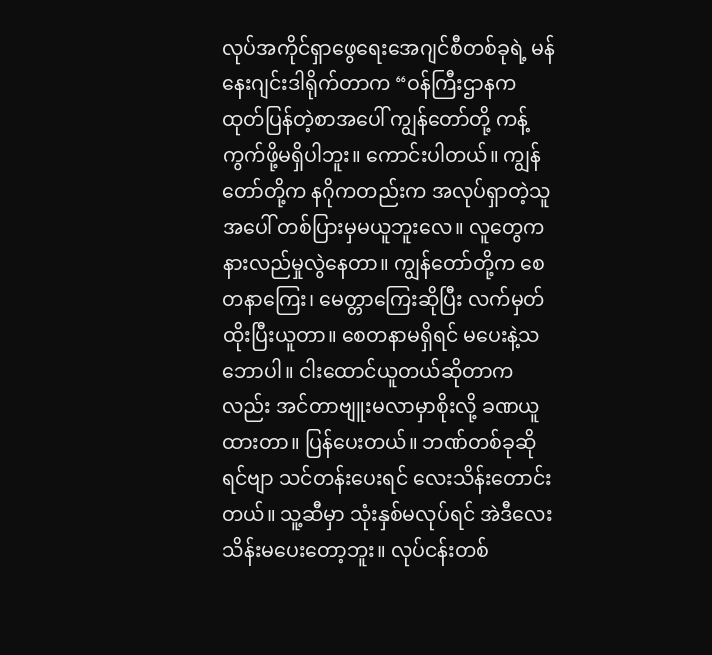လုပ်အကိုင်ရှာဖွေရေးအေဂျင်စီတစ်ခုရဲ့ မန်နေးဂျင်းဒါရိုက်တာက “ဝန်ကြီးဌာနက ထုတ်ပြန်တဲ့စာအပေါ် ကျွန်တော်တို့ ကန့်ကွက်ဖို့မရှိပါဘူး။ ကောင်းပါတယ်။ ကျွန်တော်တို့က နဂိုကတည်းက အလုပ်ရှာတဲ့သူအပေါ် တစ်ပြားမှမယူဘူးလေ။ လူတွေက နားလည်မှုလွဲနေတာ။ ကျွန်တော်တို့က စေတနာကြေး၊ မေတ္တာကြေးဆိုပြီး လက်မှတ်ထိုးပြီးယူတာ။ စေတနာမရှိရင် မပေးနဲ့သဘောပါ။ ငါးထောင်ယူတယ်ဆိုတာကလည်း အင်တာဗျူးမလာမှာစိုးလို့ ခဏယူထားတာ။ ပြန်ပေးတယ်။ ဘဏ်တစ်ခုဆိုရင်ဗျာ သင်တန်းပေးရင် လေးသိန်းတောင်းတယ်။ သူ့ဆီမှာ သုံးနှစ်မလုပ်ရင် အဲဒီလေးသိန်းမပေးတော့ဘူး။ လုပ်ငန်းတစ်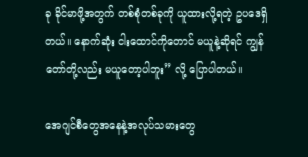ခု ခိုင်မာဖို့အတွက် တစ်စုံတစ်ခုကို ယူထားလို့ရတဲ့ ဥပဒေရှိတယ်။ နောက်ဆုံး ငါးထောင်ကိုတောင် မယူနဲ့ဆိုရင် ကျွန်တော်တို့လည်း မယူတော့ပါဘူး” လို့ ပြောပါတယ်။

အေဂျင်စီတွေအနေနဲ့အလုပ်သမားတွေ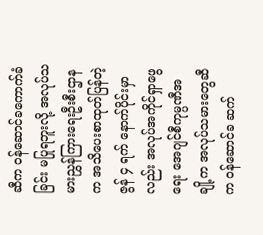ဆီက ဝန်ဆောင်ခကောက်ခံခြင်း မပြုရဘူးလို့ အလုပ်သမားညွှန်ကြားရေးဦးစီးဌာနက အသိပေးစာထုတ်ပြန်တဲ့ ဇွန် ၄ ရက် နောက်ပိုင်းမှာလည်း အလုပ်အကိုင်ရှာဖွေရေး အေဂျင်စီကုမ္ပဏီအချို့က အလုပ်သမားတွေဆီက ဝန်ဆောင်ခ ဆက်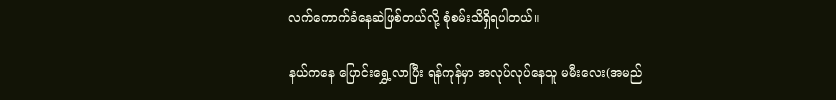လက်ကောက်ခံနေဆဲဖြစ်တယ်လို့ စုံစမ်းသိရှိရပါတယ်။

နယ်ကနေ ပြောင်းရွှေ့လာပြီး ရန်ကုန်မှာ အလုပ်လုပ်နေသူ မမီးလေး(အမည်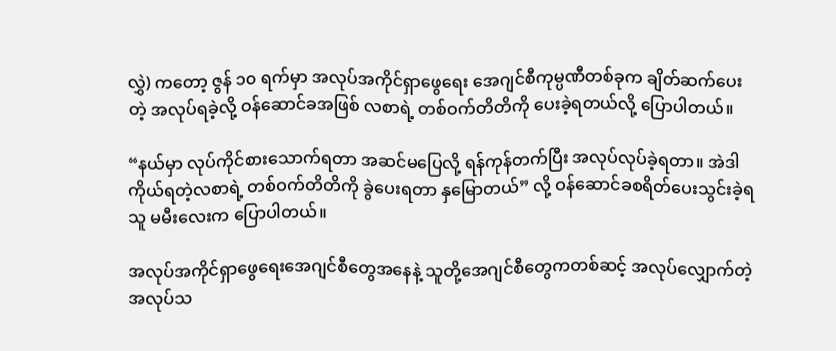လွှဲ) ကတော့ ဇွန် ၁၀ ရက်မှာ အလုပ်အကိုင်ရှာဖွေရေး အေဂျင်စီကုမ္ပဏီတစ်ခုက ချိတ်ဆက်ပေးတဲ့ အလုပ်ရခဲ့လို့ ဝန်ဆောင်ခအဖြစ် လစာရဲ့ တစ်ဝက်တိတိကို ပေးခဲ့ရတယ်လို့ ပြောပါတယ်။

“နယ်မှာ လုပ်ကိုင်စားသောက်ရတာ အဆင်မပြေလို့ ရန်ကုန်တက်ပြီး အလုပ်လုပ်ခဲ့ရတာ။ အဲဒါ ကိုယ်ရတဲ့လစာရဲ့ တစ်ဝက်တိတိကို ခွဲပေးရတာ နှမြောတယ်” လို့ ဝန်ဆောင်ခစရိတ်ပေးသွင်းခဲ့ရသူ မမီးလေးက ပြောပါတယ်။

အလုပ်အကိုင်ရှာဖွေရေးအေဂျင်စီတွေအနေနဲ့ သူတို့အေဂျင်စီတွေကတစ်ဆင့် အလုပ်လျှောက်တဲ့ အလုပ်သ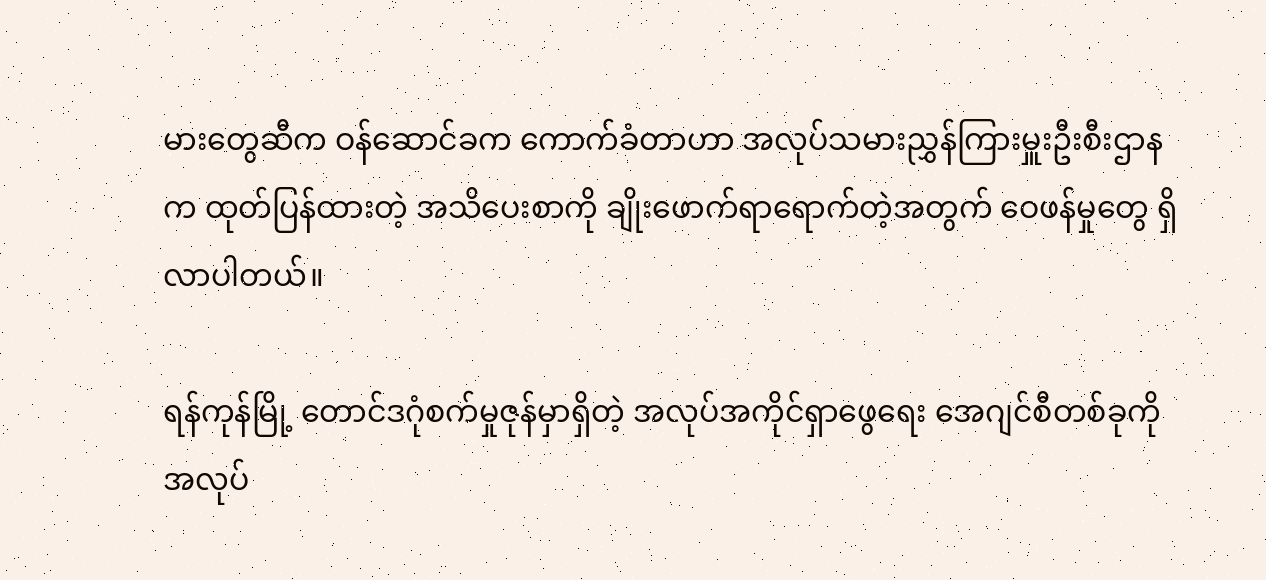မားတွေဆီက ဝန်ဆောင်ခက ကောက်ခံတာဟာ အလုပ်သမားညွှန်ကြားမှူးဦးစီးဌာနက ထုတ်ပြန်ထားတဲ့ အသိပေးစာကို ချိုးဖောက်ရာရောက်တဲ့အတွက် ဝေဖန်မှုတွေ ရှိလာပါတယ်။

ရန်ကုန်မြို့ တောင်ဒဂုံစက်မှုဇုန်မှာရှိတဲ့ အလုပ်အကိုင်ရှာဖွေရေး အေဂျင်စီတစ်ခုကို အလုပ်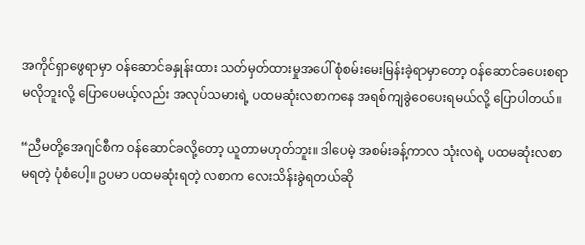အကိုင်ရှာဖွေရာမှာ ဝန်ဆောင်ခနှုန်းထား သတ်မှတ်ထားမှုအပေါ် စုံစမ်းမေးမြန်းခဲ့ရာမှာတော့ ဝန်ဆောင်ခပေးစရာ မလိုဘူးလို့ ပြောပေမယ့်လည်း အလုပ်သမားရဲ့ ပထမဆုံးလစာကနေ အရစ်ကျခွဲဝေပေးရမယ်လို့ ပြောပါတယ်။

“ညီမတို့အေဂျင်စီက ဝန်ဆောင်ခလို့တော့ ယူတာမဟုတ်ဘူး။ ဒါပေမဲ့ အစမ်းခန့်ကာလ သုံးလရဲ့ ပထမဆုံးလစာမရတဲ့ ပုံစံပေါ့။ ဥပမာ ပထမဆုံးရတဲ့ လစာက လေးသိန်းခွဲရတယ်ဆို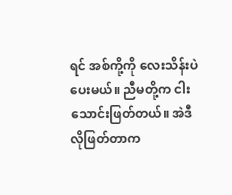ရင် အစ်ကို့ကို လေးသိန်းပဲ ပေးမယ်။ ညီမတို့က ငါးသောင်းဖြတ်တယ်။ အဲဒီလိုဖြတ်တာက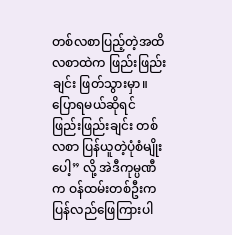တစ်လစာပြည့်တဲ့အထိ လစာထဲက ဖြည်းဖြည်းချင်း ဖြတ်သွားမှာ။ ပြောရမယ်ဆိုရင် ဖြည်းဖြည်းချင်း တစ်လစာ ပြန်ယူတဲ့ပုံစံမျိုးပေါ့” လို့ အဲဒီကုမ္ပဏီက ဝန်ထမ်းတစ်ဦးက ပြန်လည်ဖြေကြားပါ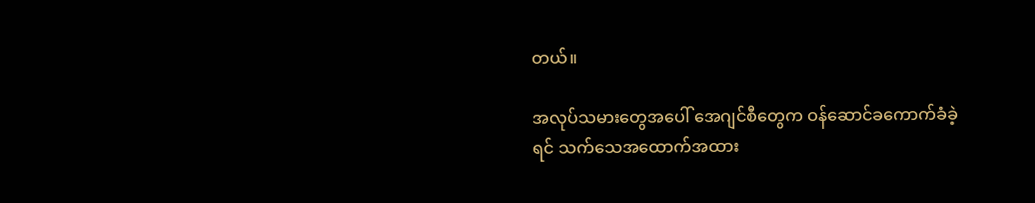တယ်။

အလုပ်သမားတွေအပေါ် အေဂျင်စီတွေက ဝန်ဆောင်ခကောက်ခံခဲ့ရင် သက်သေအထောက်အထား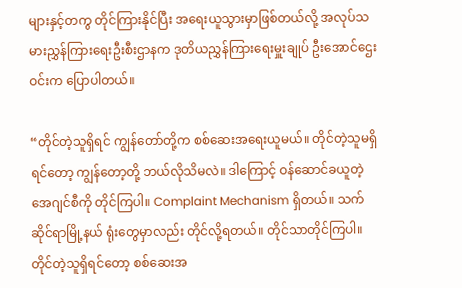များနှင့်တကွ တိုင်ကြားနိုင်ပြီး အရေးယူသွားမှာဖြစ်တယ်လို့ အလုပ်သမားညွှန်ကြားရေးဦးစီးဌာနက ဒုတိယညွှန်ကြားရေးမှူးချုပ် ဦးအောင်ဌေးဝင်းက ပြောပါတယ်။

“တိုင်တဲ့သူရှိရင် ကျွန်တော်တို့က စစ်ဆေးအရေးယူမယ်။ တိုင်တဲ့သူမရှိရင်တော့ ကျွန်တော့တို့ ဘယ်လိုသိမလဲ။ ဒါကြောင့် ဝန်ဆောင်ခယူတဲ့ အေဂျင်စီကို တိုင်ကြပါ။ Complaint Mechanism ရှိတယ်။ သက်ဆိုင်ရာမြို့နယ် ရုံးတွေမှာလည်း တိုင်လို့ရတယ်။ တိုင်သာတိုင်ကြပါ။ တိုင်တဲ့သူရှိရင်တော့ စစ်ဆေးအ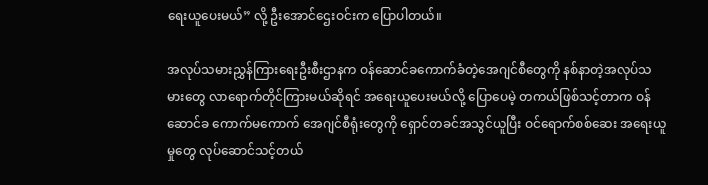ရေးယူပေးမယ်” လို့ ဦးအောင်ဌေးဝင်းက ပြောပါတယ်။

အလုပ်သမားညွှန်ကြားရေးဦးစီးဌာနက ဝန်ဆောင်ခကောက်ခံတဲ့အေဂျင်စီတွေကို နစ်နာတဲ့အလုပ်သမားတွေ လာရောက်တိုင်ကြားမယ်ဆိုရင် အရေးယူပေးမယ်လို့ ပြောပေမဲ့ တကယ်ဖြစ်သင့်တာက ဝန်ဆောင်ခ ကောက်မကောက် အေဂျင်စီရုံးတွေကို ရှောင်တခင်အသွင်ယူပြီး ဝင်ရောက်စစ်ဆေး အရေးယူမှုတွေ လုပ်ဆောင်သင့်တယ်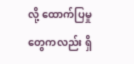လို့ ထောက်ပြမှုတွေကလည်း ရှိ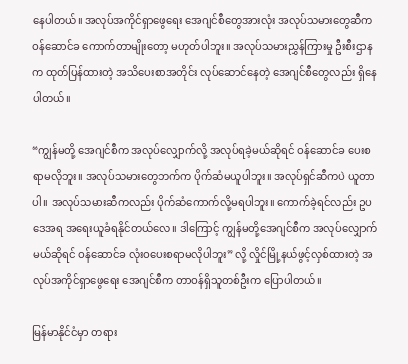နေပါတယ်။ အလုပ်အကိုင်ရှာဖွေရေး အေဂျင်စီတွေအားလုံး အလုပ်သမားတွေဆီက ဝန်ဆောင်ခ ကောက်တာမျိုးတော့ မဟုတ်ပါဘူး။ အလုပ်သမားညွှန်ကြားမှု ဦးစီးဌာနက ထုတ်ပြန်ထားတဲ့ အသိပေးစာအတိုင်း လုပ်ဆောင်နေတဲ့ အေဂျင်စီတွေလည်း ရှိနေပါတယ်။

“ကျွန်မတို့ အေဂျင်စီက အလုပ်လျှောက်လို့ အလုပ်ရခဲ့မယ်ဆိုရင် ဝန်ဆောင်ခ ပေးစရာမလိုဘူး။ အလုပ်သမားတွေဘက်က ပိုက်ဆံမယူပါဘူး။ အလုပ်ရှင်ဆီကပဲ ယူတာပါ။ အလုပ်သမားဆီကလည်း ပိုက်ဆံကောက်လို့မရပါဘူး။ ကောက်ခဲ့ရင်လည်း ဥပဒေအရ အရေးယူခံရနိုင်တယ်လေ။ ဒါကြောင့် ကျွန်မတို့အေဂျင်စီက အလုပ်လျှောက်မယ်ဆိုရင် ဝန်ဆောင်ခ လုံးဝပေးစရာမလိုပါဘူး” လို့ လှိုင်မြို့နယ်ဖွင့်လှစ်ထားတဲ့ အလုပ်အကိုင်ရှာဖွေရေး အေဂျင်စီက တာဝန်ရှိသူတစ်ဦးက ပြောပါတယ်။

မြန်မာနိုင်ငံမှာ တရား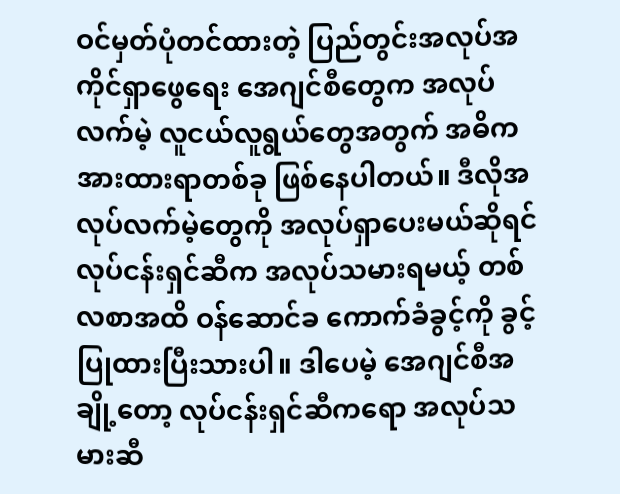ဝင်မှတ်ပုံတင်ထားတဲ့ ပြည်တွင်းအလုပ်အကိုင်ရှာဖွေရေး အေဂျင်စီတွေက အလုပ်လက်မဲ့ လူငယ်လူရွယ်တွေအတွက် အဓိကအားထားရာတစ်ခု ဖြစ်နေပါတယ်။ ဒီလိုအလုပ်လက်မဲ့တွေကို အလုပ်ရှာပေးမယ်ဆိုရင် လုပ်ငန်းရှင်ဆီက အလုပ်သမားရမယ့် တစ်လစာအထိ ဝန်ဆောင်ခ ကောက်ခံခွင့်ကို ခွင့်ပြုထားပြီးသားပါ။ ဒါပေမဲ့ အေဂျင်စီအချို့တော့ လုပ်ငန်းရှင်ဆီကရော အလုပ်သမားဆီ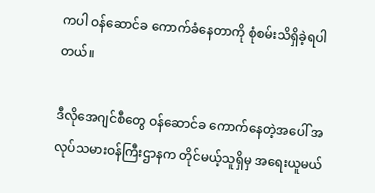ကပါ ဝန်ဆောင်ခ ကောက်ခံနေတာကို စုံစမ်းသိရှိခဲ့ရပါတယ်။

ဒီလိုအေဂျင်စီတွေ ဝန်ဆောင်ခ ကောက်နေတဲ့အပေါ် အလုပ်သမားဝန်ကြီးဌာနက တိုင်မယ့်သူရှိမှ အရေးယူမယ်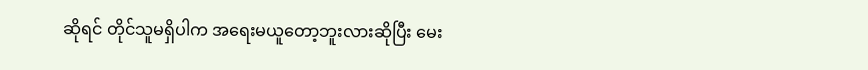ဆိုရင် တိုင်သူမရှိပါက အရေးမယူတော့ဘူးလားဆိုပြီး မေး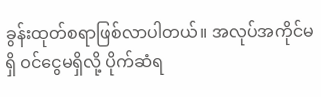ခွန်းထုတ်စရာဖြစ်လာပါတယ်။ အလုပ်အကိုင်မရှိ ဝင်ငွေမရှိလို့ ပိုက်ဆံရ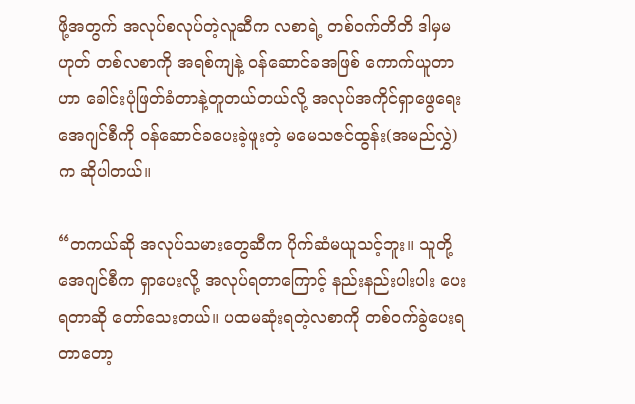ဖို့အတွက် အလုပ်စလုပ်တဲ့လူဆီက လစာရဲ့ တစ်ဝက်တိတိ ဒါမှမဟုတ် တစ်လစာကို အရစ်ကျနဲ့ ဝန်ဆောင်ခအဖြစ် ကောက်ယူတာဟာ ခေါင်းပုံဖြတ်ခံတာနဲ့တူတယ်တယ်လို့ အလုပ်အကိုင်ရှာဖွေရေးအေဂျင်စီကို ဝန်ဆောင်ခပေးခဲ့ဖူးတဲ့ မမေသဇင်ထွန်း(အမည်လွှဲ)က ဆိုပါတယ်။

“တကယ်ဆို အလုပ်သမားတွေဆီက ပိုက်ဆံမယူသင့်ဘူး။ သူတို့အေဂျင်စီက ရှာပေးလို့ အလုပ်ရတာကြောင့် နည်းနည်းပါးပါး ပေးရတာဆို တော်သေးတယ်။ ပထမဆုံးရတဲ့လစာကို တစ်ဝက်ခွဲပေးရတာတော့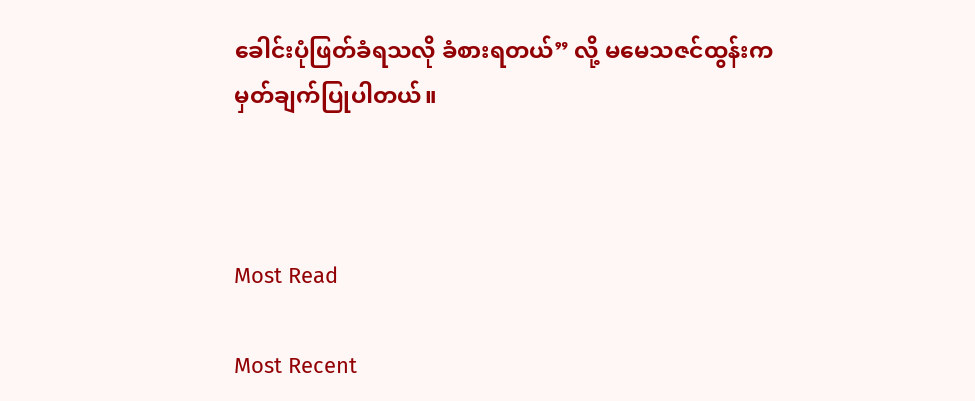ခေါင်းပုံဖြတ်ခံရသလို ခံစားရတယ်” လို့ မမေသဇင်ထွန်းက မှတ်ချက်ပြုပါတယ်။



Most Read

Most Recent